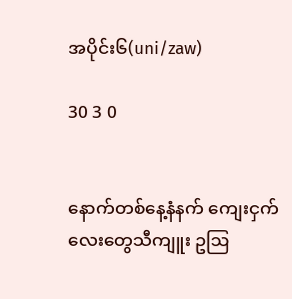အပိုင်း၆(uni/zaw)

30 3 0


နောက်တစ်နေ့နံနက် ကျေးငှက်လေးတွေသီကျူး ဥဩ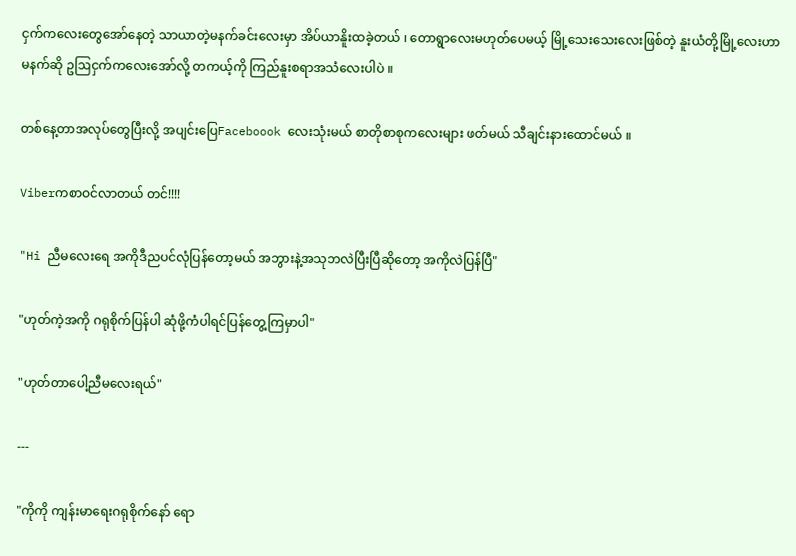ငှက်ကလေးတွေအော်နေတဲ့ သာယာတဲ့မနက်ခင်းလေးမှာ အိပ်ယာနိူးထခဲ့တယ် ၊ တောရွာလေးမဟုတ်ပေမယ့် မြို့သေးသေးလေးဖြစ်တဲ့ နူးယံတို့မြို့လေးဟာ မနက်ဆို ဥဩငှက်ကလေးအော်လို့ တကယ့်ကို ကြည်နူးစရာအသံလေးပါပဲ ။

တစ်နေ့တာအလုပ်တွေပြီးလို့ အပျင်းပြေFaceboook လေးသုံးမယ် စာတိုစာစုကလေးများ ဖတ်မယ် သီချင်း‌နားထောင်မယ် ။

Viberကစာဝင်လာတယ် တင်!!!!

"Hi ညီမလေးရေ အကိုဒီညပင်လုံပြန်တော့မယ် အဘွားနဲ့အသုဘလဲပြီးပြီဆိုတော့ အကိုလဲပြန်ပြီ"

"ဟုတ်ကဲ့အကို ဂရုစိုက်ပြန်ပါ ဆုံဖို့ကံပါရင်ပြန်တွေ့ကြမှာပါ"

"ဟုတ်တာပေါ့ညီမလေးရယ်"

---

"ကိုကို ကျန်းမာရေးဂရုစိုက်နော် ရော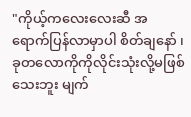"ကိုယ့်ကလေးလေးဆီ အရောက်ပြန်လာမှာပါ စိတ်ချနော် ၊ ခုတလောကိုကိုလိုင်းသုံးလို့မဖြစ်သေးဘူး မျက်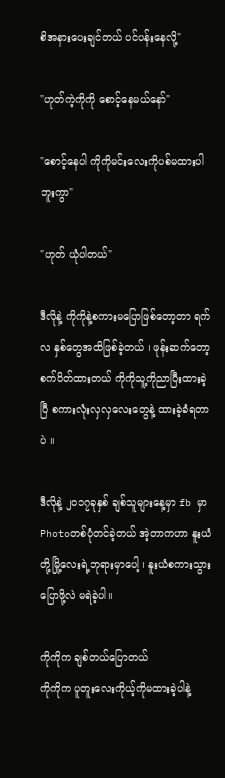စိအနားပေးချင်တယ် ပင်ပန်းနေလို့"

"ဟုတ်ကဲ့ကိုကို စောင့်နေမယ်နော်"

"စောင့်နေပါ ကိုကိုမင်းလေးကိုပစ်မထားပါဘူးကွာ"

"ဟုတ် ယုံပါတယ်"

ဒီလိုနဲ့ ကိုကိုနဲ့စကားမပြောဖြစ်တော့တာ ရက် လ နှစ်တွေအထိဖြစ်ခဲ့တယ် ၊ ဖုန်းဆက်တော့ စက်ပိတ်ထားတယ် ကိုကိုသူ့ကိုညာပြီးထားခဲ့ပြီ စကားလုံးလှလှလေးတွေနဲ့ ထားခဲ့ခံရတာပဲ ။

ဒီလိုနဲ့ ၂၀၁၇ခုနှစ် ချစ်သူများနေ့မှာ fb မှာPhotoတစ်ပုံတင်ခဲ့တယ် အဲ့တာကဟာ နူးယံတို့မြို့လေးရဲ့ဘုရားမှာပေါ့ ၊ နူးယံစကားသွားပြောဖို့လဲ မရဲခဲ့ပါ။

ကိုကိုက ချစ်တယ်ပြောတယ်
ကိုကိုက ပူတူးလေးကိုယ့်ကိုမထားခဲ့ပါနဲ့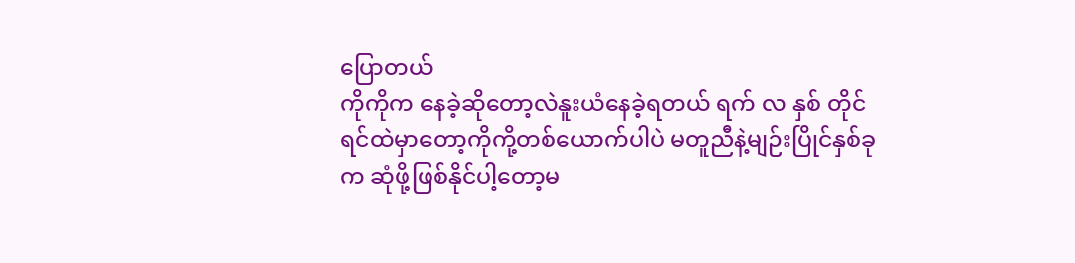ပြောတယ်
ကိုကိုက နေခဲ့ဆိုတော့လဲနူးယံနေခဲ့ရတယ် ရက် လ နှစ် တိုင် ရင်ထဲမှာတော့ကိုကို့တစ်ယောက်ပါပဲ မတူညီနဲ့မျဉ်းပြိုင်နှစ်ခုက ဆုံဖို့ဖြစ်နိုင်ပါ့တော့မ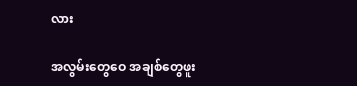လား

အလွမ်းတွေဝေ အချစ်တွေဖူး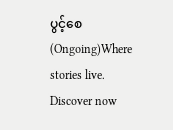ပွင့်စေ (Ongoing)Where stories live. Discover now